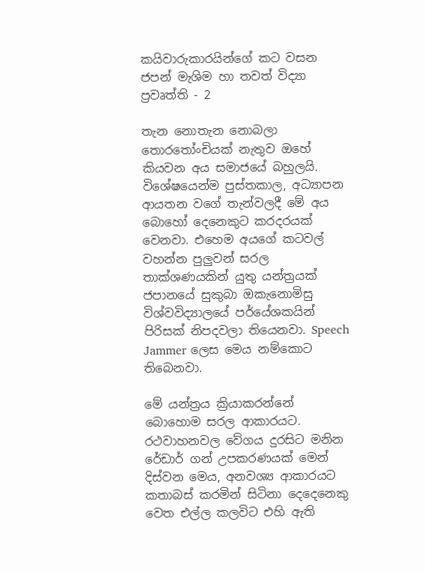කයිවාරුකාරයින්ගේ කට වසන ජපන් මැශිම හා තවත් විද්‍යා ප්‍රවෘත්ති - 2

තැන නොතැන නොබලා තොරතෝංචියක් නැතුව ඔහේ කියවන අය සමාජයේ බහුලයි. විශේෂයෙන්ම පුස්තකාල, අධ්‍යාපන ආයතන වගේ තැන්වලදී මේ අය බොහෝ දෙනෙකුට කරදරයක් වෙනවා. එහෙම අයගේ කටවල් වහන්න පුලුවන් සරල තාක්ශණයකින් යුතු යන්ත්‍රයක් ජපානයේ සුකුබා ඔකැනොමිසු විශ්වවිද්‍යාලයේ පර්යේශකයින් පිරිසක් නිපදවලා තියෙනවා. Speech Jammer ලෙස මෙය නම්කොට තිබෙනවා.

මේ යන්ත්‍රය ක්‍රියාකරන්නේ බොහොම සරල ආකාරයට. රථවාහනවල වේගය දුරසිට මනින රේඩාර් ගන් උපකරණයක් මෙන් දිස්වන මෙය, අනවශ්‍ය ආකාරයට කතාබස් කරමින් සිටිනා දෙදෙනෙකු වෙත එල්ල කලවිට එහි ඇති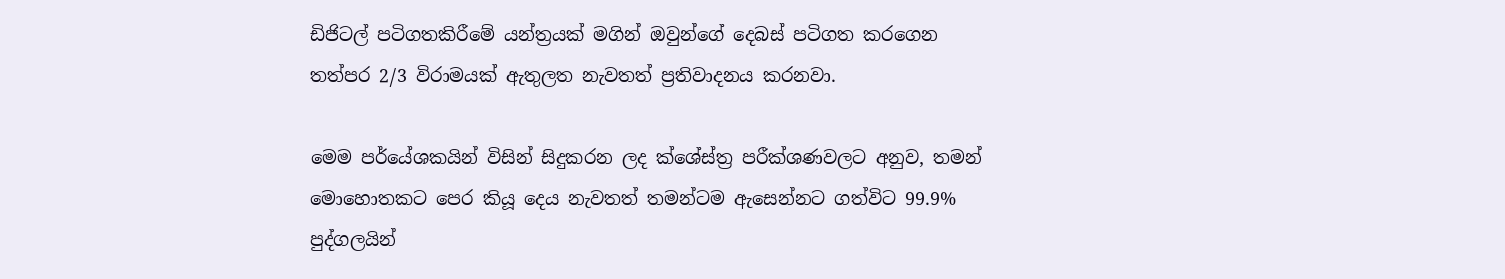ඩිජිටල් පටිගතකිරීමේ යන්ත්‍රයක් මගින් ඔවුන්ගේ දෙබස් පටිගත කරගෙන තත්පර 2/3 විරාමයක් ඇතුලත නැවතත් ප්‍රතිවාදනය කරනවා.

මෙම පර්යේශකයින් විසින් සිදුකරන ලද ක්ශේස්ත්‍ර පරීක්ශණවලට අනුව, තමන් මොහොතකට පෙර කියූ දෙය නැවතත් තමන්ටම ඇසෙන්නට ගත්විට 99.9% පුද්ගලයින්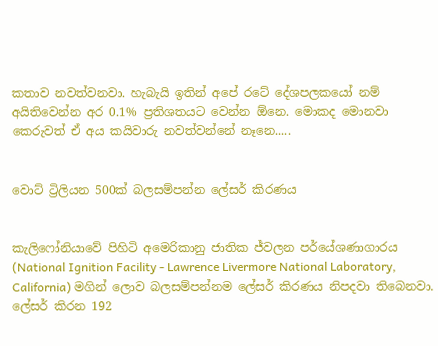කතාව නවත්වනවා. හැබැයි ඉතින් අපේ රටේ දේශපලකයෝ නම් අයිතිවෙන්න අර 0.1% ප්‍රතිශතයට වෙන්න ඕනෙ. මොකද මොනවා කෙරුවත් ඒ අය කයිවාරු නවත්වන්නේ නෑනෙ.....


වොට් ට්‍රිලියන 500ක් බලසම්පන්න ලේසර් කිරණය


කැලිෆෝනියාවේ පිහිටි අමෙරිකානු ජාතික ජ්වලන පර්යේශණාගාරය (National Ignition Facility - Lawrence Livermore National Laboratory, California) මගින් ලොව බලසම්පන්නම ලේසර් කිරණය නිපදවා තිබෙනවා. ලේසර් කිරන 192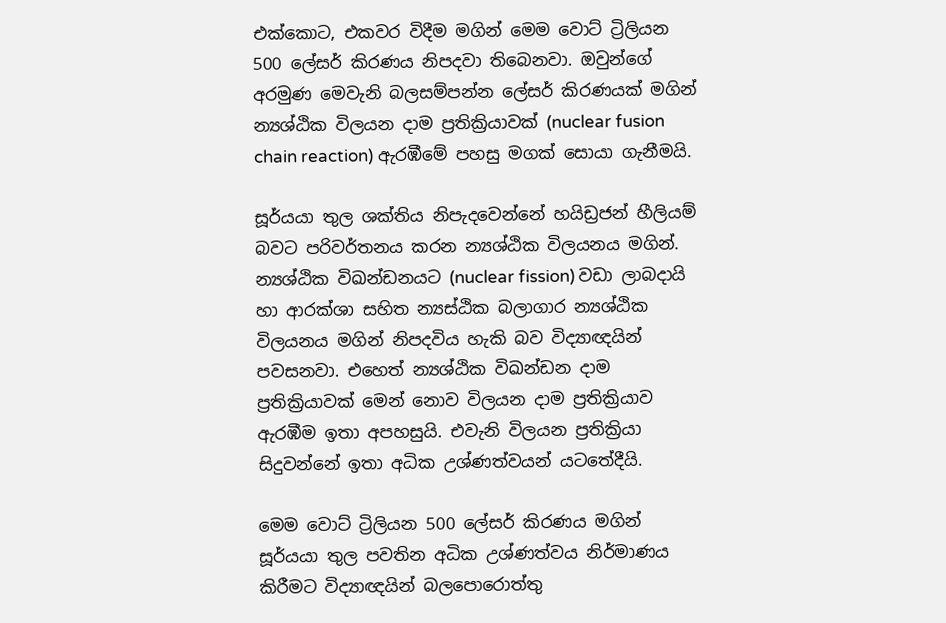එක්කොට, එකවර විදීම මගින් මෙම වොට් ට්‍රිලියන 500 ලේසර් කිරණය නිපදවා තිබෙනවා. ඔවුන්ගේ අරමුණ මෙවැනි බලසම්පන්න ලේසර් කිරණයක් මගින් න්‍යශ්ඨික විලයන දාම ප්‍රතික්‍රියාවක් (nuclear fusion chain reaction) ඇරඹීමේ පහසු මගක් සොයා ගැනීමයි.

සූර්යයා තුල ශක්තිය නිපැදවෙන්නේ හයිඩ්‍රජන් හීලියම් බවට පරිවර්තනය කරන න්‍යශ්ඨික විලයනය මගින්. න්‍යශ්ඨික විඛන්ඩනයට (nuclear fission) වඩා ලාබදායි හා ආරක්ශා සහිත න්‍යස්ඨික බලාගාර න්‍යශ්ඨික විලයනය මගින් නිපදවිය හැකි බව විද්‍යාඥයින් පවසනවා. එහෙත් න්‍යශ්ඨික විඛන්ඩන දාම ප්‍රතික්‍රියාවක් මෙන් නොව විලයන දාම ප්‍රතික්‍රියාව ඇරඹීම ඉතා අපහසුයි. එවැනි විලයන ප්‍රතික්‍රියා සිදුවන්නේ ඉතා අධික උශ්ණත්වයන් යටතේදීයි.

මෙම වොට් ට්‍රිලියන 500 ලේසර් කිරණය මගින් සූර්යයා තුල පවතින අධික උශ්ණත්වය නිර්මාණය කිරීමට විද්‍යාඥයින් බලපොරොත්තු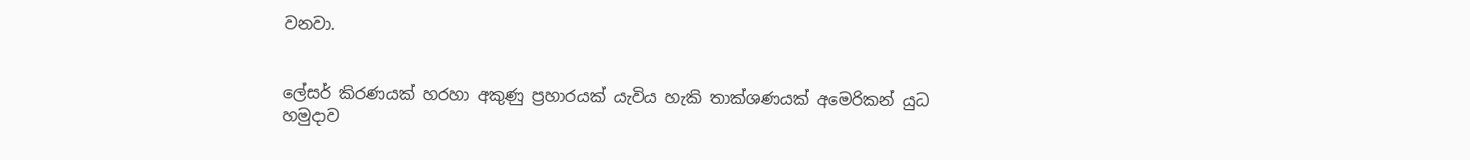වනවා.


ලේසර් කිරණයක් හරහා අකුණු ප්‍රහාරයක් යැවිය හැකි තාක්ශණයක් අමෙරිකන් යුධ හමුදාව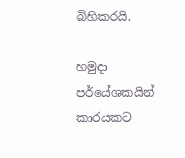බිහිකරයි.

හමුදා පර්යේශකයින් කාරයකට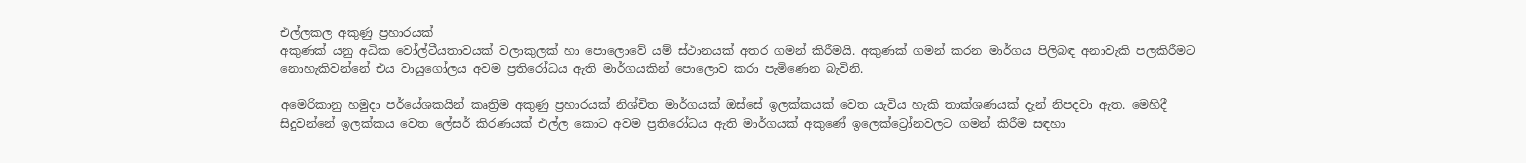එල්ලකල අකුණු ප්‍රහාරයක්
අකුණක් යනු අධික වෝල්ටීයතාවයක් වලාකුලක් හා පොලොවේ යම් ස්ථානයක් අතර ගමන් කිරීමයි. අකුණක් ගමන් කරන මාර්ගය පිලිබඳ අනාවැකි පලකිරීමට නොහැකිවන්නේ එය වායුගෝලය අවම ප්‍රතිරෝධය ඇති මාර්ගයකින් පොලොව කරා පැමිණෙන බැවිනි.

අමෙරිකානු හමුදා පර්යේශකයින් කෘත්‍රිම අකුණු ප්‍රහාරයක් නිශ්චිත මාර්ගයක් ඔස්සේ ඉලක්කයක් වෙත යැවිය හැකි තාක්ශණයක් දැන් නිපදවා ඇත. මෙහිදී සිදුවන්නේ ඉලක්කය වෙත ලේසර් කිරණයක් එල්ල කොට අවම ප්‍රතිරෝධය ඇති මාර්ගයක් අකුණේ ඉලෙක්ට්‍රෝනවලට ගමන් කිරීම සඳහා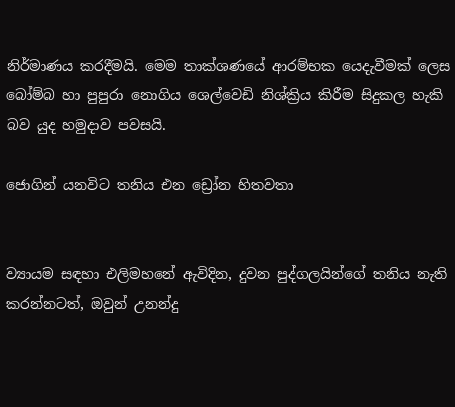නිර්මාණය කරදීමයි. මෙම තාක්ශණයේ ආරම්භක යෙදැවීමක් ලෙස බෝම්බ හා පුපුරා නොගිය ශෙල්වෙඩි නිශ්ක්‍රිය කිරීම සිදුකල හැකි බව යුද හමුදාව පවසයි.

ජොගින් යනවිට තනිය එන ඩ්‍රෝන හිතවතා


ව්‍යායම සඳහා එලිමහනේ ඇවිදින, දුවන පුද්ගලයින්ගේ තනිය නැති කරන්නටත්, ඔවුන් උනන්දු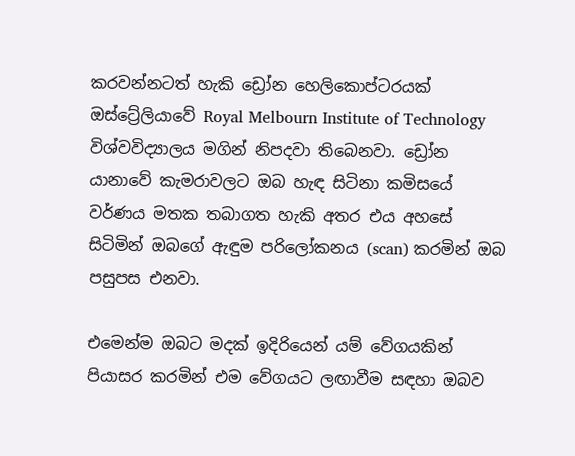කරවන්නටත් හැකි ඩ්‍රෝන හෙලිකොප්ටරයක් ඔස්ට්‍රේලියාවේ Royal Melbourn Institute of Technology විශ්වවිද්‍යාලය මගින් නිපදවා තිබෙනවා. ඩ්‍රෝන යානාවේ කැමරාවලට ඔබ හැඳ සිටිනා කමිසයේ වර්ණය මතක තබාගත හැකි අතර එය අහසේ සිටිමින් ඔබගේ ඇඳුම පරිලෝකනය (scan) කරමින් ඔබ පසුපස එනවා.

එමෙන්ම ඔබට මදක් ඉදිරියෙන් යම් වේගයකින් පියාසර කරමින් එම වේගයට ලඟාවීම සඳහා ඔබව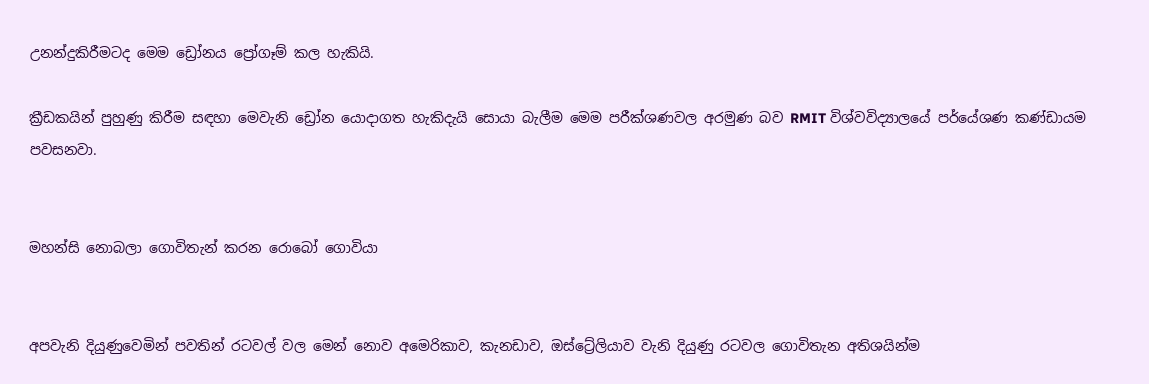උනන්දුකිරීමටද මෙම ඩ්‍රෝනය ප්‍රෝගෑම් කල හැකියි.

ක්‍රීඩකයින් පුහුණු කිරීම සඳහා මෙවැනි ඩ්‍රෝන යොදාගත හැකිදැයි සොයා බැලීම මෙම පරීක්ශණවල අරමුණ බව RMIT විශ්වවිද්‍යාලයේ පර්යේශණ කණ්ඩායම පවසනවා.


මහන්සි නොබලා ගොවිතැන් කරන රොබෝ ගොවියා


අපවැනි දියුණුවෙමින් පවතින් රටවල් වල මෙන් නොව අමෙරිකාව, කැනඩාව, ඔස්ට්‍රේලියාව වැනි දියුණු රටවල ගොවිතැන අතිශයින්ම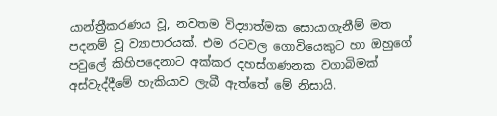යාන්ත්‍රීකරණය වූ, නවතම විද්‍යාත්මක සොයාගැනීම් මත පදනම් වූ ව්‍යාපාරයක්. එම රටවල ගොවියෙකුට හා ඔහුගේ පවුලේ කිහිපදෙනාට අක්කර දහස්ගණනක වගාබිමක් අස්වැද්දීමේ හැකියාව ලැබී ඇත්තේ මේ නිසායි.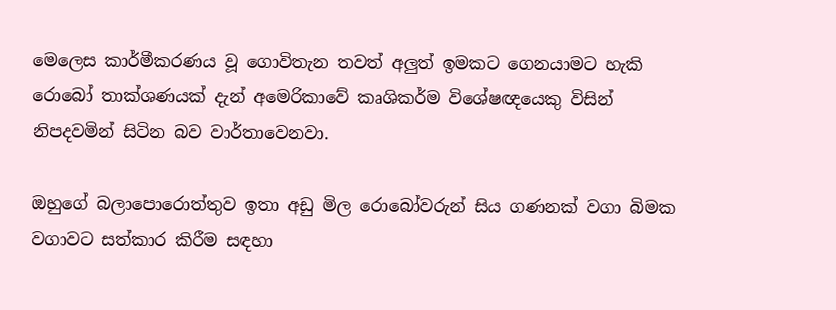මෙලෙස කාර්මීකරණය වූ ගොවිතැන තවත් අලුත් ඉමකට ගෙනයාමට හැකි රොබෝ තාක්ශණයක් දැන් අමෙරිකාවේ කෘශිකර්ම විශේෂඥයෙකු විසින් නිපදවමින් සිටින බව වාර්තාවෙනවා.

ඔහුගේ බලාපොරොත්තුව ඉතා අඩු මිල රොබෝවරුන් සිය ගණනක් වගා බිමක වගාවට සත්කාර කිරීම සඳහා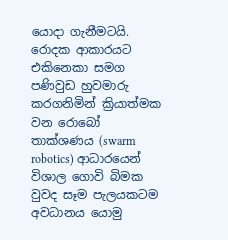යොදා ගැනීමටයි. රොදක ආකාරයට එකිනෙකා සමග පණිවුඩ හුවමාරු කරගනිමින් ක්‍රියාත්මක වන රොබෝ තාක්ශණය (swarm robotics) ආධාරයෙන් විශාල ගොවි බිමක වුවද සෑම පැලයකටම අවධානය යොමු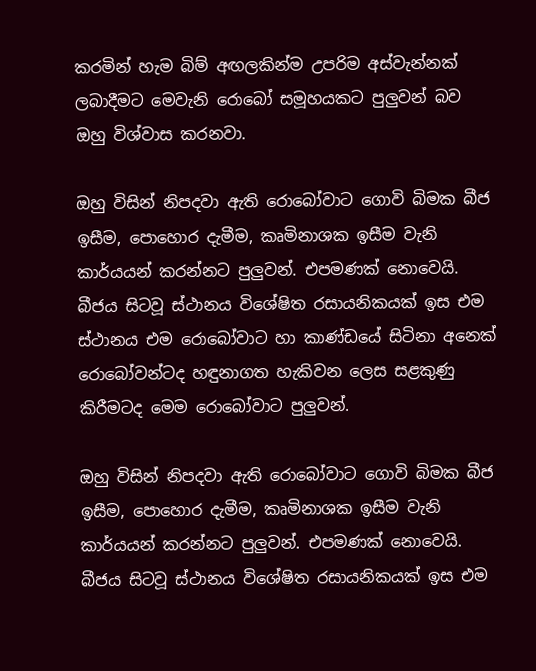කරමින් හැම බිම් අඟලකින්ම උපරිම අස්වැන්නක් ලබාදීමට මෙවැනි රොබෝ සමූහයකට පුලුවන් බව ඔහු විශ්වාස කරනවා.

ඔහු විසින් නිපදවා ඇති රොබෝවාට ගොවි බිමක බීජ ඉසීම, පොහොර දැමීම, කෘමිනාශක ඉසීම වැනි කාර්යයන් කරන්නට පුලුවන්. එපමණක් නොවෙයි. බීජය සිටවූ ස්ථානය විශේෂිත රසායනිකයක් ඉස එම ස්ථානය එම රොබෝවාට හා කාණ්ඩයේ සිටිනා අනෙක් රොබෝවන්ටද හඳුනාගත හැකිවන ලෙස සළකුණු කිරීමටද මෙම රොබෝවාට පුලුවන්.

ඔහු විසින් නිපදවා ඇති රොබෝවාට ගොවි බිමක බීජ ඉසීම, පොහොර දැමීම, කෘමිනාශක ඉසීම වැනි කාර්යයන් කරන්නට පුලුවන්. එපමණක් නොවෙයි. බීජය සිටවූ ස්ථානය විශේෂිත රසායනිකයක් ඉස එම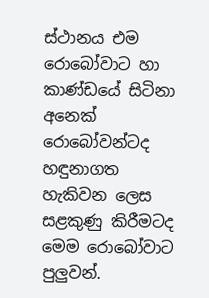ස්ථානය එම රොබෝවාට හා කාණ්ඩයේ සිටිනා අනෙක් රොබෝවන්ටද හඳුනාගත හැකිවන ලෙස සළකුණු කිරීමටද මෙම රොබෝවාට පුලුවන්.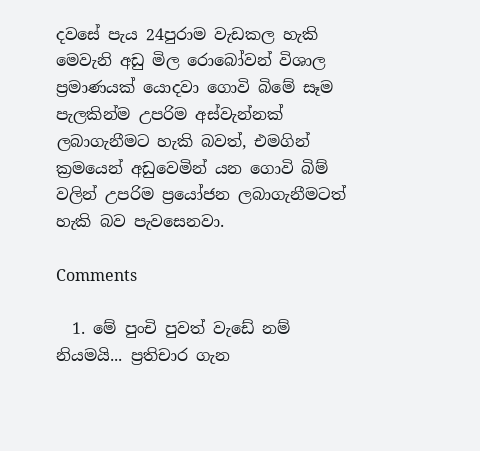දවසේ පැය 24පුරාම වැඩකල හැකි මෙවැනි අඩු මිල රොබෝවන් විශාල ප්‍රමාණයක් යොදවා ගොවි බිමේ සෑම පැලකින්ම උපරිම අස්වැන්නක් ලබාගැනීමට හැකි බවත්, එමගින් ක්‍රමයෙන් අඩුවෙමින් යන ගොවි බිම් වලින් උපරිම ප්‍රයෝජන ලබාගැනීමටත් හැකි බව පැවසෙනවා.

Comments

  1. මේ පුංචි පුවත් වැඩේ නම් නියමයි... ප්‍රතිචාර ගැන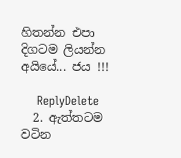හිතන්න එපා දිගටම ලියන්න අයියේ... ජය !!!

    ReplyDelete
  2. ඇත්තටම වටින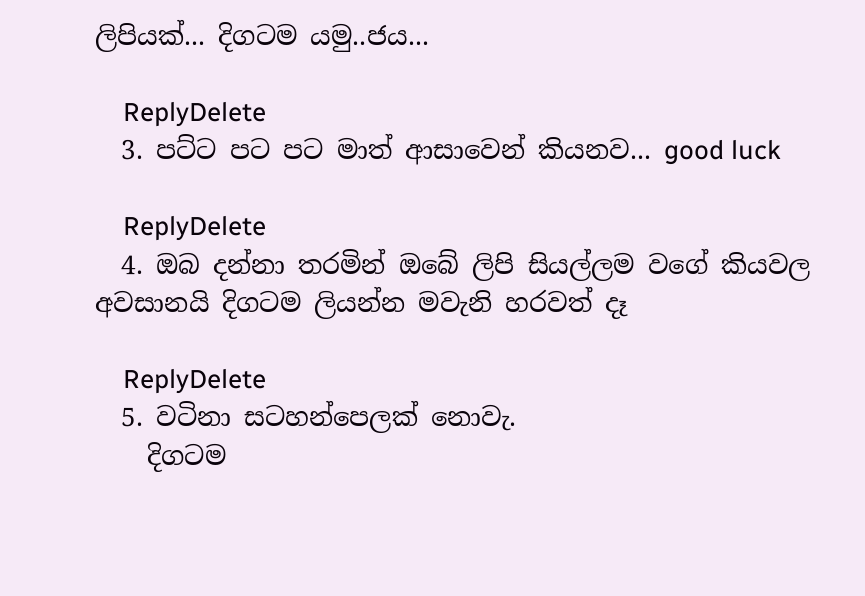ලිපියක්... දිගටම යමු..ජය...

    ReplyDelete
  3. පට්ට පට පට මාත් ආසාවෙන් කියනව... good luck

    ReplyDelete
  4. ඔබ දන්නා තරමින් ඔබේ ලිපි සියල්ලම වගේ කියවල අවසානයි දිගටම ලියන්න මවැනි හරවත් දෑ

    ReplyDelete
  5. වටිනා සටහන්පෙලක් නොවැ.
    දිගටම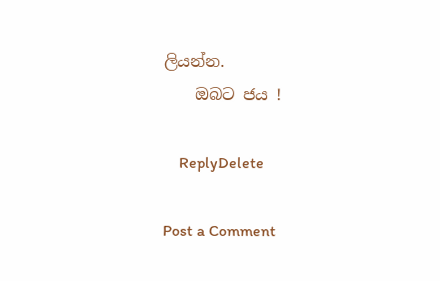ලියන්න.
    ඔබට ජය !

    ReplyDelete

Post a Comment